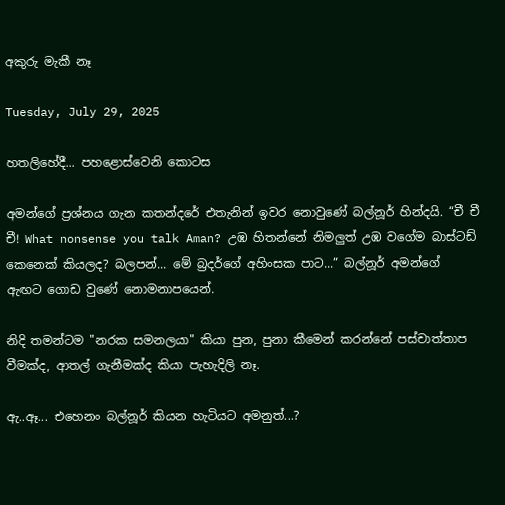අකුරු මැකී නෑ

Tuesday, July 29, 2025

හතලිහේදී... පහළොස්වෙනි කොටස

අමන්ගේ ප්‍රශ්නය ගැන කතන්දරේ එතැනින් ඉවර නොවුණේ බල්නූර් හින්දයි. “චී චී චී! What nonsense you talk Aman? උඹ හිතන්නේ නිමලුත් උඹ වගේම බාස්ටඩ් කෙනෙක් කියලද? බලපන්... මේ බ්‍රදර්ගේ අහිංසක පාට...” බල්නූර් අමන්ගේ ඇඟට ගොඩ වුණේ නොමනාපයෙන්.

නිදි තමන්ටම "නරක සමනලයා" කියා පුන, පුනා කීමෙන් කරන්නේ පස්චාත්තාප වීමක්ද, ආතල් ගැනීමක්ද කියා පැහැදිලි නෑ.

ඇ..ඈ... එහෙනං බල්නූර් කියන හැටියට අමනුත්...?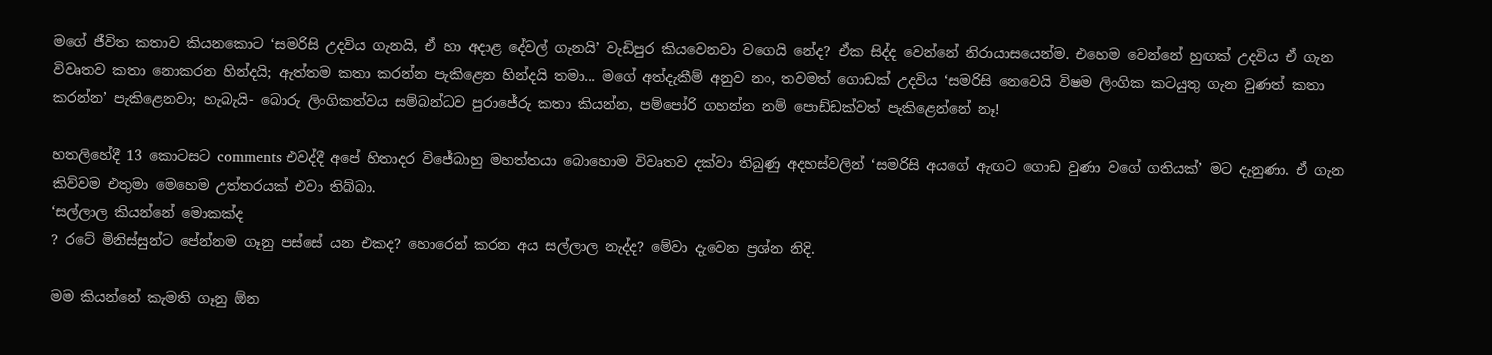මගේ ජීවිත කතාව කියනකොට ‘සමරිසි උදවිය ගැනයි, ඒ හා අදාළ දේවල් ගැනයි’ වැඩිපුර කියවෙනවා වගෙයි නේද? ඒක සිද්ද වෙන්නේ නිරායාසයෙන්ම. එහෙම වෙන්නේ හුඟක් උදවිය ඒ ගැන විවෘතව කතා නොකරන හින්දයි; ඇත්තම කතා කරන්න පැකිළෙන හින්දයි තමා... මගේ අත්දැකීම් අනුව නං, තවමත් ගොඩක් උදවිය ‘සමරිසි නෙවෙයි විෂම ලිංගික කටයුතු ගැන වුණත් කතා කරන්න’ පැකිළෙනවා; හැබැයි- බොරු ලිංගිකත්වය සම්බන්ධව පුරාජේරු කතා කියන්න, පම්පෝරි ගහන්න නම් පොඩ්ඩක්වත් පැකිළෙන්නේ නෑ!

හතලිහේදී 13 කොටසට comments එවද්දී අපේ හිතාදර විජේබාහු මහත්තයා බොහොම විවෘතව දක්වා තිබුණු අදහස්වලින් ‘සමරිසි අයගේ ඇඟට ගොඩ වුණා වගේ ගතියක්’ මට දැනුණා. ඒ ගැන කිව්වම එතුමා මෙහෙම උත්තරයක් එවා තිබ්බා.
‘සල්ලාල කියන්නේ මොකක්ද
? රටේ මිනිස්සුන්ට පේන්නම ගෑනු පස්සේ යන එකද? හොරෙන් කරන අය සල්ලාල නැද්ද? මේවා දැවෙන ප්‍රශ්න නිදි.

මම කියන්නේ කැමති ගෑනු ඕන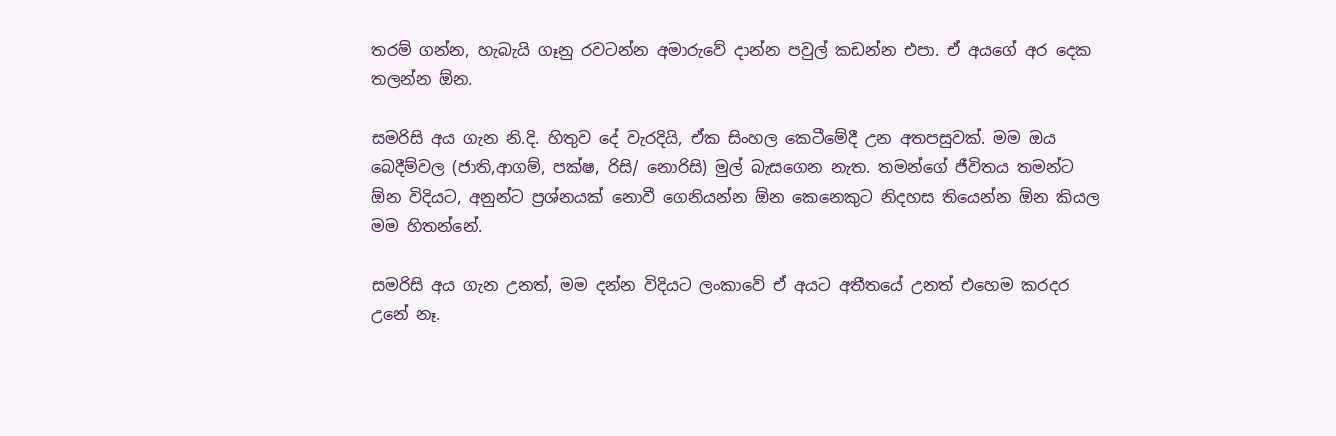තරම් ගන්න, හැබැයි ගෑනු රවටන්න අමාරුවේ දාන්න පවුල් කඩන්න එපා. ඒ අයගේ අර දෙක තලන්න ඕන.

සමරිසි අය ගැන නි.දි. හිතුව දේ වැරදියි, ඒක සිංහල කෙටීමේදී උන අතපසුවක්. මම ඔය බෙදීම්වල (ජාති,ආගම්, පක්ෂ, රිසි/ නොරිසි) මුල් බැසගෙන නැත. තමන්ගේ ජීවිතය තමන්ට ඕන විදියට, අනුන්ට ප්‍රශ්නයක් නොවී ගෙනියන්න ඕන කෙනෙකුට නිදහස තියෙන්න ඕන කියල මම හිතන්නේ.

සමරිසි අය ගැන උනත්, මම දන්න විදියට ලංකාවේ ඒ අයට අතීතයේ උනත් එහෙම කරදර උනේ නෑ.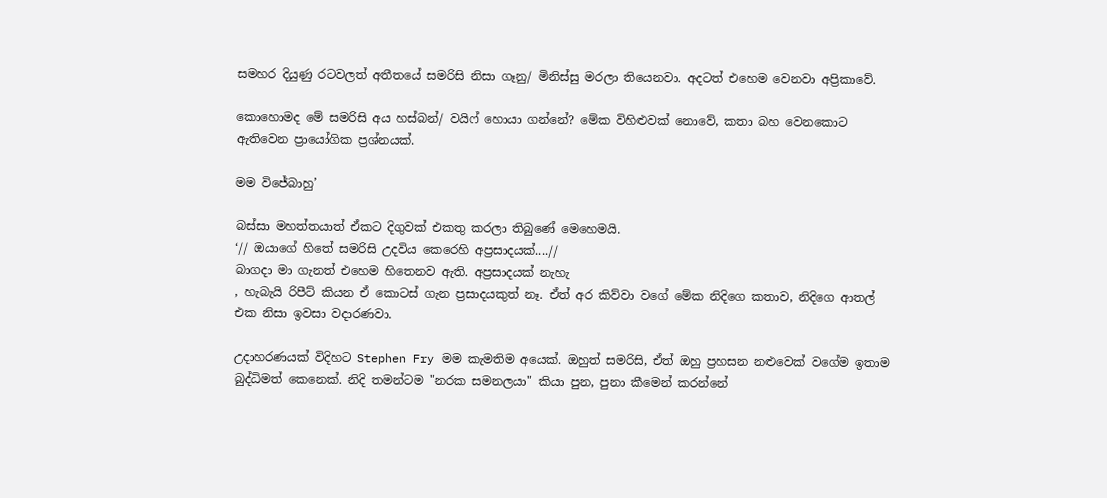සමහර දියුණු රටවලත් අතීතයේ සමරිසි නිසා ගෑනු/ මිනිස්සු මරලා තියෙනවා. අදටත් එහෙම වෙනවා අප්‍රිකාවේ.

කොහොමද මේ සමරිසි අය හස්බන්/ වයිෆ් හොයා ගන්නේ? මේක විහිළුවක් නොවේ, කතා බහ වෙනකොට ඇතිවෙන ප්‍රායෝගික ප්‍රශ්නයක්.

මම විජේබාහු’

බස්සා මහත්තයාත් ඒකට දිගුවක් එකතු කරලා තිබුණේ මෙහෙමයි.
‘// ඔයාගේ හිතේ සමරිසි උදවිය කෙරෙහි අප්‍රසාදයක්....//
බාගදා මා ගැනත් එහෙම හිතෙනව ඇති. අප්‍රසාදයක් නැහැ
, හැබැයි රිපීට් කියන ඒ කොටස් ගැන ප්‍රසාදයකුත් නෑ. ඒත් අර කිව්වා වගේ මේක නිදිගෙ කතාව, නිදිගෙ ආතල් එක නිසා ඉවසා වදාරණවා.

උදාහරණයක් විදිහට Stephen Fry මම කැමතිම අයෙක්. ඔහුත් සමරිසි, ඒත් ඔහු ප්‍රහසන නළුවෙක් වගේම ඉතාම බුද්ධිමත් කෙනෙක්. නිදි තමන්ටම "නරක සමනලයා" කියා පුන, පුනා කීමෙන් කරන්නේ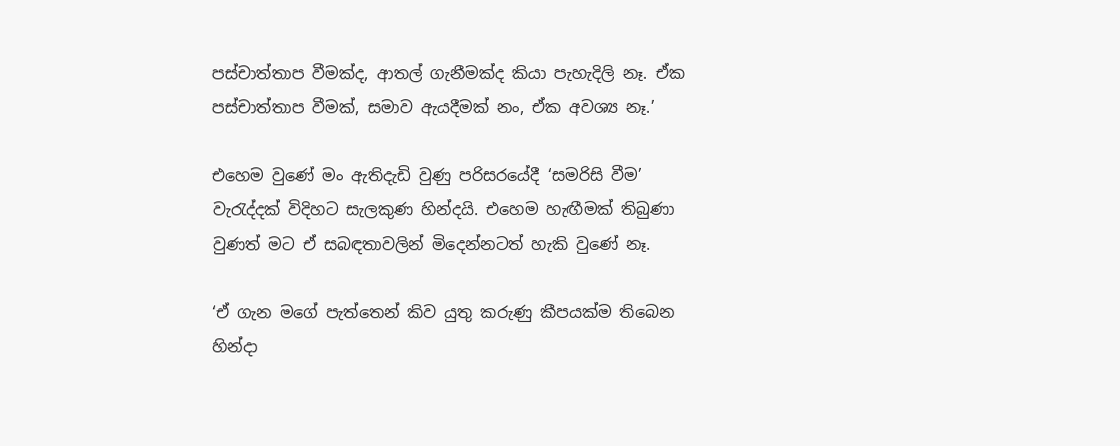පස්චාත්තාප වීමක්ද, ආතල් ගැනීමක්ද කියා පැහැදිලි නෑ. ඒක පස්චාත්තාප වීමක්, සමාව ඇයදීමක් නං, ඒක අවශ්‍ය නෑ.’

එහෙම වුණේ මං ඇතිදැඩි වුණු පරිසරයේදී ‘සමරිසි වීම’ වැරැද්දක් විදිහට සැලකුණ හින්දයි. එහෙම හැඟීමක් තිබුණා වුණත් මට ඒ සබඳතාවලින් මිදෙන්නටත් හැකි වුණේ නෑ.

‘ඒ ගැන මගේ පැත්තෙන් කිව යුතු කරුණු කීපයක්ම තිබෙන හින්දා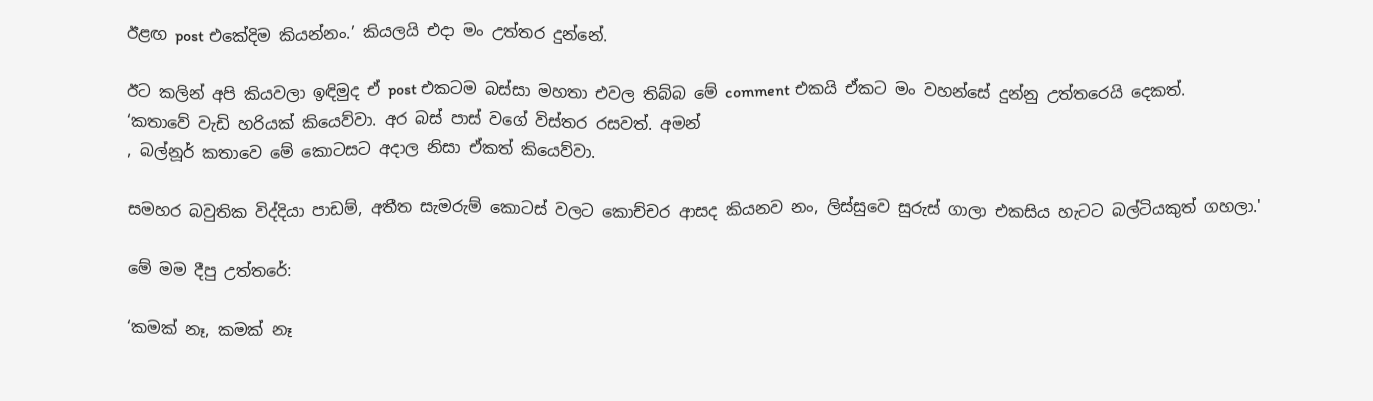ඊළඟ post එකේදිම කියන්නං.’ කියලයි එදා මං උත්තර දුන්නේ.

ඊට කලින් අපි කියවලා ඉඳිමුද ඒ post එකටම බස්සා මහතා එවල තිබ්බ මේ comment එකයි ඒකට මං වහන්සේ දුන්නු උත්තරෙයි දෙකත්.
‘කතාවේ වැඩි හරියක් කියෙව්වා. අර බස් පාස් වගේ විස්තර රසවත්. අමන්
, බල්නූර් කතාවෙ මේ කොටසට අදාල නිසා ඒකත් කියෙව්වා.

සමහර බවුතික විද්දියා පාඩම්, අතීත සැමරුම් කොටස් වලට කොච්චර ආසද කියනව නං, ලිස්සුවෙ සුරුස් ගාලා එකසිය හැටට බල්ටියකුත් ගහලා.'

මේ මම දීපු උත්තරේ:

‘කමක් නෑ, කමක් නෑ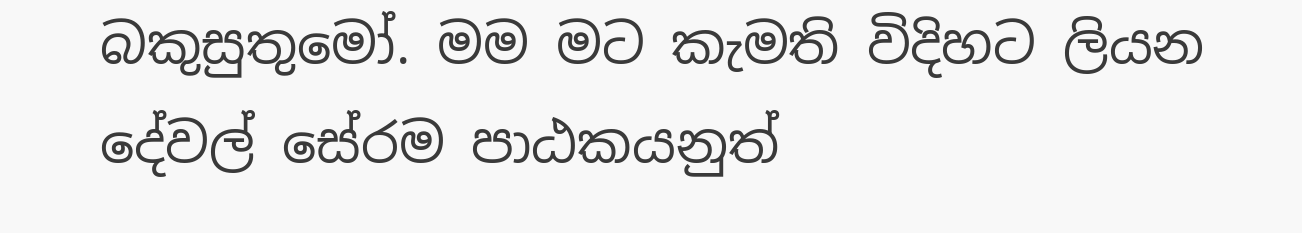බකුසුතුමෝ. මම මට කැමති විදිහට ලියන දේවල් සේරම පාඨකයනුත්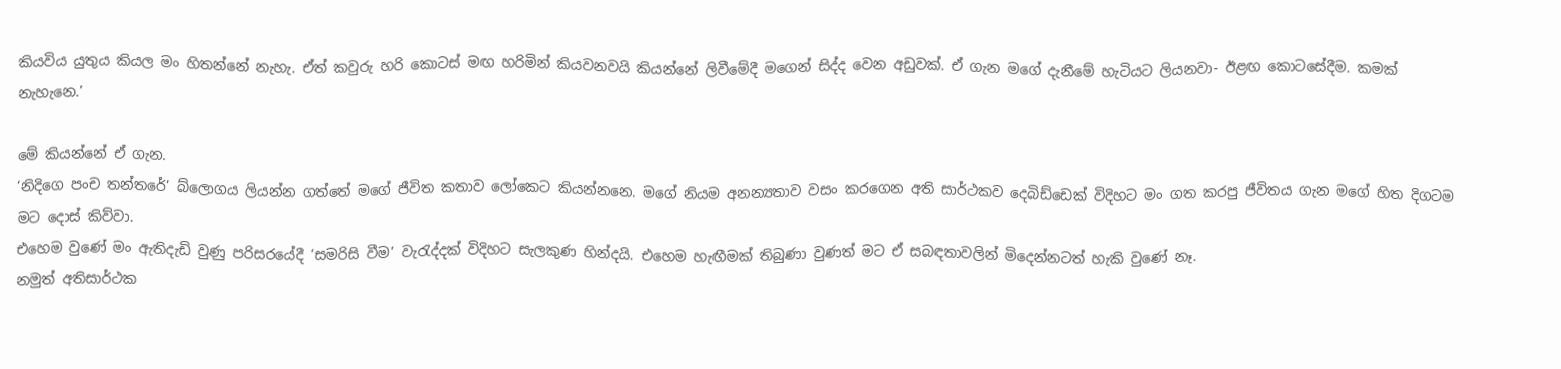කියවිය යුතුය කියල මං හිතන්නේ නැහැ. ඒත් කවුරු හරි කොටස් මඟ හරිමින් කියවනවයි කියන්නේ ලිවීමේදී මගෙන් සිද්ද වෙන අඩුවක්. ඒ ගැන මගේ දැනීමේ හැටියට ලියනවා- ඊළඟ කොටසේදීම. කමක් නැහැනෙ.’

මේ කියන්නේ ඒ ගැන.
‘නිදිගෙ පංච තන්තරේ’ බ්ලොගය ලියන්න ගත්තේ මගේ ජීවිත කතාව ලෝකෙට කියන්නනෙ. මගේ නියම අනන්‍යතාව වසං කරගෙන අති සාර්ථකව දෙබිඩ්ඩෙක් විදිහට මං ගත කරපු ජීවිතය ගැන මගේ හිත දිගටම මට දොස් කිව්වා.
එහෙම වුණේ මං ඇතිදැඩි වුණු පරිසරයේදී ‘සමරිසි වීම’ වැරැද්දක් විදිහට සැලකුණ හින්දයි. එහෙම හැඟීමක් තිබුණා වුණත් මට ඒ සබඳතාවලින් මිදෙන්නටත් හැකි වුණේ නෑ.
නමුත් අතිසාර්ථක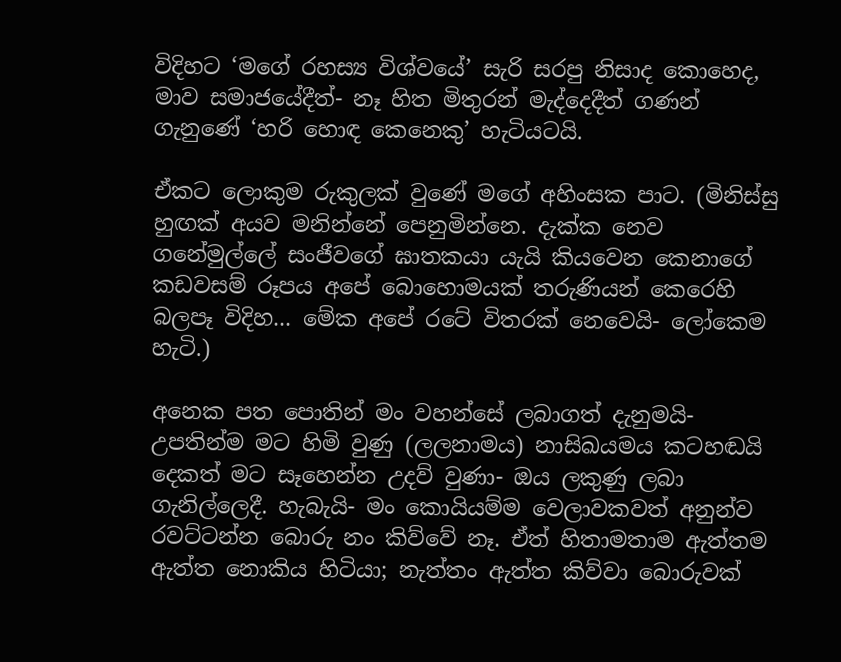විදිහට ‘මගේ රහස්‍ය විශ්වයේ’ සැරි සරපු නිසාද කොහෙද, මාව සමාජයේදීත්- නෑ හිත මිතුරන් මැද්දෙදීත් ගණන් ගැනුණේ ‘හරි හොඳ කෙනෙකු’ හැටියටයි.

ඒකට ලොකුම රුකුලක් වුණේ මගේ අහිංසක පාට. (මිනිස්සු හුඟක් අයව මනින්නේ පෙනුමින්නෙ. දැක්ක නෙව ගනේමුල්ලේ සංජීවගේ ඝාතකයා යැයි කියවෙන කෙනාගේ කඩවසම් රූපය අපේ බොහොමයක් තරුණියන් කෙරෙහි බලපෑ විදිහ... මේක අපේ රටේ විතරක් නෙවෙයි- ලෝකෙම හැටි.)

අනෙක පත පොතින් මං වහන්සේ ලබාගත් දැනුමයි- උපතින්ම මට හිමි වුණු (ලලනාමය) නාසිඛයමය කටහඬයි දෙකත් මට සෑහෙන්න උදව් වුණා- ඔය ලකුණු ලබා ගැනිල්ලෙදී. හැබැයි- මං කොයියම්ම වෙලාවකවත් අනුන්ව රවට්ටන්න බොරු නං කිව්වේ නෑ. ඒත් හිතාමතාම ඇත්තම ඇත්ත නොකිය හිටියා; නැත්තං ඇත්ත කිව්වා බොරුවක්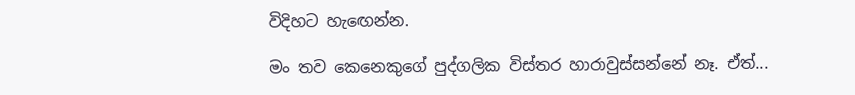විදිහට හැඟෙන්න.

මං තව කෙනෙකුගේ පුද්ගලික විස්තර හාරාවුස්සන්නේ නෑ. ඒත්...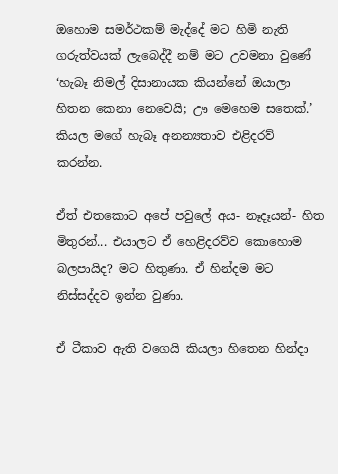ඔහොම සමර්ථකම් මැද්දේ මට හිමි නැති ගරුත්වයක් ලැබෙද්දී නම් මට උවමනා වුණේ ‘හැබෑ නිමල් දිසානායක කියන්නේ ඔයාලා හිතන කෙනා නෙවෙයි; ඌ මෙහෙම සතෙක්.’ කියල මගේ හැබෑ අනන්‍යතාව එළිදරව් කරන්න.

ඒත් එතකොට අපේ පවුලේ අය- නෑදෑයන්- හිත මිතුරන්... එයාලට ඒ හෙළිදරව්ව කොහොම බලපායිද? මට හිතුණා. ඒ හින්දම මට නිස්සද්දව ඉන්න වුණා.

ඒ ටීකාව ඇති වගෙයි කියලා හිතෙන හින්දා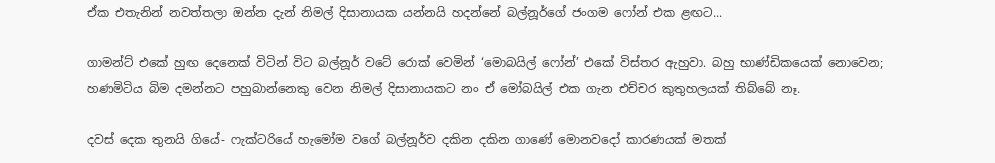ඒක එතැනින් නවත්තලා ඔන්න දැන් නිමල් දිසානායක යන්නයි හදන්නේ බල්නූර්ගේ ජංගම ෆෝන් එක ළඟට...

ගාමන්ට් එකේ හුඟ දෙනෙක් විටින් විට බල්නූර් වටේ රොක් වෙමින් ‘මොබයිල් ෆෝන්’ එකේ විස්තර ඇහුවා. බහු භාණ්ඩිකයෙක් නොවෙන; හණමිටිය බිම දමන්නට පහුබාන්නෙකු වෙන නිමල් දිසානායකට නං ඒ මෝබයිල් එක ගැන එච්චර කුතුහලයක් තිබ්බේ නෑ.

දවස් දෙක තුනයි ගියේ- ෆැක්ටරියේ හැමෝම වගේ බල්නූර්ව දකින දකින ගාණේ මොනවදෝ කාරණයක් මතක්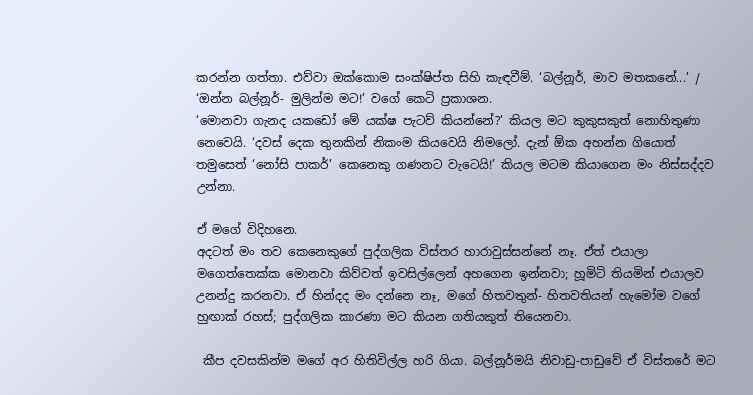කරන්න ගත්තා. එව්වා ඔක්කොම සංක්ෂිප්ත සිහි කැඳවීම්. ‘බල්නූර්, මාව මතකනේ...’ / ‘ඔන්න බල්නූර්- මුලින්ම මට!’ වගේ කෙටි ප්‍රකාශන.
‘මොනවා ගැනද යකඩෝ මේ යක්ෂ පැටව් කියන්නේ?’ කියල මට කුකුසකුත් නොහිතුණා නෙවෙයි. ‘දවස් දෙක තුනකින් නිකංම කියවෙයි නිමලෝ. දැන් ඕක අහන්න ගියොත් තමුසෙත් ‘නෝසි පාකර්’ කෙනෙකු ගණනට වැටෙයි!’ කියල මටම කියාගෙන මං නිස්සද්දව උන්නා.

ඒ මගේ විදිහනෙ.
අදටත් මං තව කෙනෙකුගේ පුද්ගලික විස්තර හාරාවුස්සන්නේ නෑ. ඒත් එයාලා මගෙත්තෙක්ක මොනවා කිව්වත් ඉවසිල්ලෙන් අහගෙන ඉන්නවා; හූමිටි තියමින් එයාලව උනන්දු කරනවා. ඒ හින්දද මං දන්නෙ නෑ, මගේ හිතවතුන්- හිතවතියන් හැමෝම වගේ හුඟාක් රහස්; පුද්ගලික කාරණා මට කියන ගතියකුත් තියෙනවා.

 කීප දවසකින්ම මගේ අර හිතිවිල්ල හරි ගියා. බල්නූර්මයි නිවාඩු-පාඩුවේ ඒ විස්තරේ මට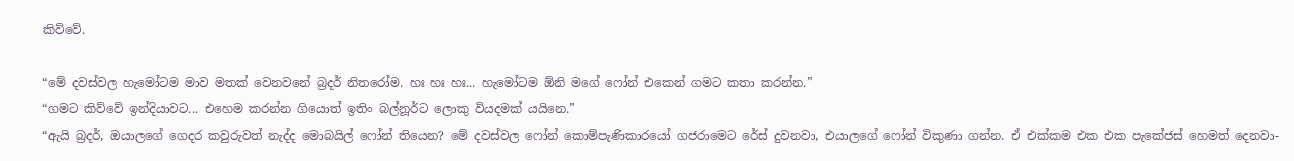කිව්වේ.

“මේ දවස්වල හැමෝටම මාව මතක් වෙනවනේ බ්‍රදර් නිතරෝම. හඃ හඃ හඃ... හැමෝටම ඕනි මගේ ෆෝන් එකෙන් ගමට කතා කරන්න.”
“ගමට කිව්වේ ඉන්දියාවට... එහෙම කරන්න ගියොත් ඉතිං බල්නූර්ට ලොකු වියදමක් යයිනෙ.”
“ඇයි බ්‍රදර්, ඔයාලගේ ගෙදර කවුරුවත් නැද්ද මොබයිල් ෆෝන් තියෙන? මේ දවස්වල ෆෝන් කොම්පැණිකාරයෝ ගජරාමෙට රේස් දුවනවා, එයාලගේ ෆෝන් විකුණා ගන්න. ඒ එක්කම එක එක පැකේජස් හෙමත් දෙනවා-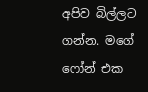අපිව බිල්ලට ගන්න. මගේ ෆෝන් එක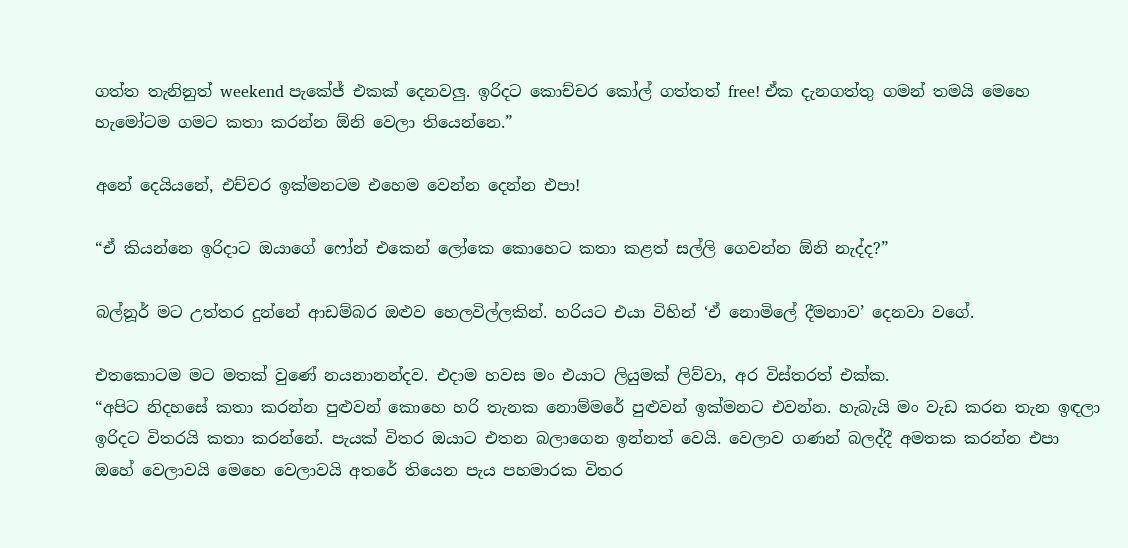ගත්ත තැනිනුත් weekend පැකේජ් එකක් දෙනවලු. ඉරිදට කොච්චර කෝල් ගත්තත් free! ඒක දැනගත්තු ගමන් තමයි මෙහෙ හැමෝටම ගමට කතා කරන්න ඕනි වෙලා තියෙන්නෙ.”

අනේ දෙයියනේ, එච්චර ඉක්මනටම එහෙම වෙන්න දෙන්න එපා!

“ඒ කියන්නෙ ඉරිදාට ඔයාගේ ෆෝන් එකෙන් ලෝකෙ කොහෙට කතා කළත් සල්ලි ගෙවන්න ඕනි නැද්ද?”

බල්නූර් මට උත්තර දුන්නේ ආඩම්බර ඔළුව හෙලවිල්ලකින්. හරියට එයා විහින් ‘ඒ නොමිලේ දීමනාව’ දෙනවා වගේ.

එතකොටම මට මතක් වුණේ නයනානන්දව. එදාම හවස මං එයාට ලියුමක් ලිව්වා, අර විස්තරත් එක්ක.
“අපිට නිදහසේ කතා කරන්න පුළුවන් කොහෙ හරි තැනක නොම්මරේ පුළුවන් ඉක්මනට එවන්න. හැබැයි මං වැඩ කරන තැන ඉඳලා ඉරිදට විතරයි කතා කරන්නේ. පැයක් විතර ඔයාට එතන බලාගෙන ඉන්නත් වෙයි. වෙලාව ගණන් බලද්දී අමතක කරන්න එපා ඔහේ වෙලාවයි මෙහෙ වෙලාවයි අතරේ තියෙන පැය පහමාරක විතර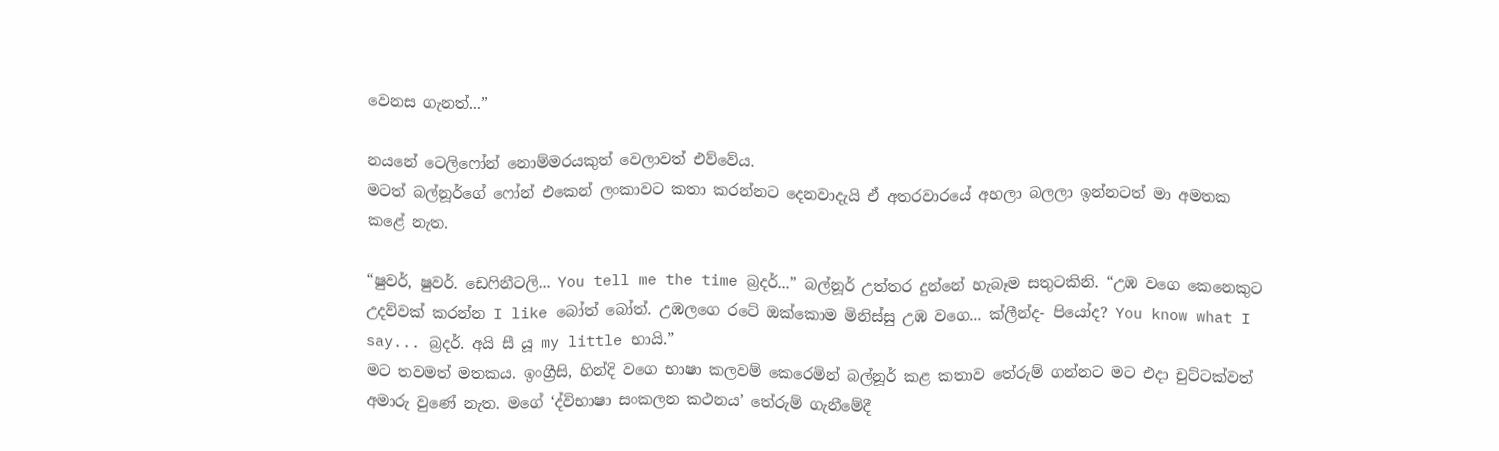වෙනස ගැනත්...”

නයනේ ටෙලිෆෝන් නොම්මරයකුත් වෙලාවත් එව්වේය.
මටත් බල්නූර්ගේ ෆෝන් එකෙන් ලංකාවට කතා කරන්නට දෙනවාදැයි ඒ අතරවාරයේ අහලා බලලා ඉන්නටත් මා අමතක කළේ නැත.

“ෂුවර්, ෂුවර්. ඩෙෆිනීටලි... You tell me the time බ්‍රදර්...” බල්නූර් උත්තර දුන්නේ හැබෑම සතුටකිනි. “උඹ වගෙ කෙනෙකුට උදව්වක් කරන්න I like බෝත් බෝත්. උඹලගෙ රටේ ඔක්කොම මිනිස්සු උඹ වගෙ... ක්ලීන්ද- පියෝද? You know what I say... බ්‍රදර්. අයි සී යූ my little භායි.”
මට තවමත් මතකය. ඉංග්‍රීසි, හින්දි වගෙ භාෂා කලවම් කෙරෙමින් බල්නූර් කළ කතාව තේරුම් ගන්නට මට එදා චුට්ටක්වත් අමාරු වුණේ නැත. මගේ ‘ද්විභාෂා සංකලන කථනය’ තේරුම් ගැනීමේදී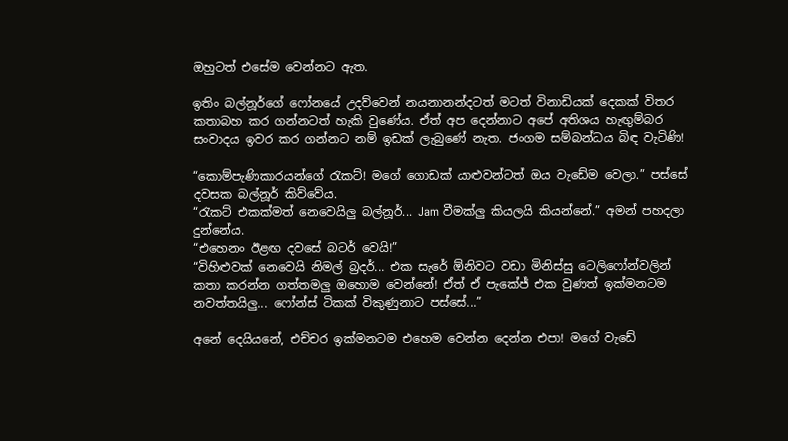ඔහුටත් එසේම වෙන්නට ඇත.

ඉතිං බල්නූර්ගේ ෆෝනයේ උදව්වෙන් නයනානන්දටත් මටත් විනාඩියක් දෙකක් විතර කතාබහ කර ගන්නටත් හැකි වුණේය. ඒත් අප දෙන්නාට අපේ අතිශය හැඟුම්බර සංවාදය ඉවර කර ගන්නට නම් ඉඩක් ලැබුණේ නැත. ජංගම සම්බන්ධය බිඳ වැටිණි!

“කොම්පැණිකාරයන්ගේ රැකට්! මගේ ගොඩක් යාළුවන්ටත් ඔය වැඩේම වෙලා.” පස්සේ දවසක බල්නූර් කිව්වේය.
“රැකට් එකක්මත් නෙවෙයිලු බල්නූර්... Jam වීමක්ලු කියලයි කියන්නේ.” අමන් පහදලා දුන්නේය.
“එහෙනං ඊළඟ දවසේ බටර් වෙයි!”
“විහිළුවක් නෙවෙයි නිමල් බ්‍රදර්... එක සැරේ ඕනිවට වඩා මිනිස්සු ටෙලිෆෝන්වලින් කතා කරන්න ගත්තමලු ඔහොම වෙන්නේ! ඒත් ඒ පැකේජ් එක වුණත් ඉක්මනටම නවත්තයිලු... ෆෝන්ස් ටිකක් විකුණුනාට පස්සේ...”

අනේ දෙයියනේ, එච්චර ඉක්මනටම එහෙම වෙන්න දෙන්න එපා! මගේ වැඩේ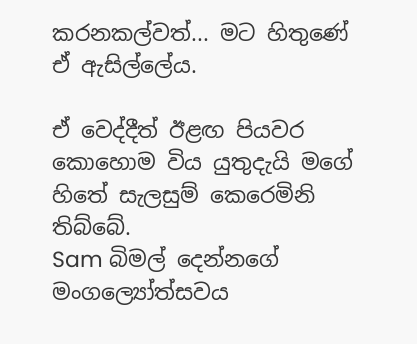කරනකල්වත්... මට හිතුණේ ඒ ඇසිල්ලේය.

ඒ වෙද්දීත් ඊළඟ පියවර කොහොම විය යුතුදැයි මගේ හිතේ සැලසුම් කෙරෙමිනි තිබ්බේ.
Sam බිමල් දෙන්නගේ මංගල්‍යෝත්සවය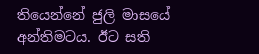තියෙන්නේ ජුලි මාසයේ අන්තිමටය. ඊට සති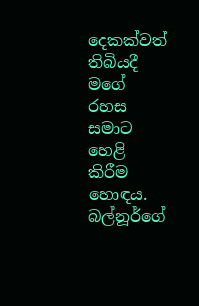දෙකක්වත් තිබියදී මගේ රහස සමාට හෙළි කිරීම හොඳය. බල්නූර්ගේ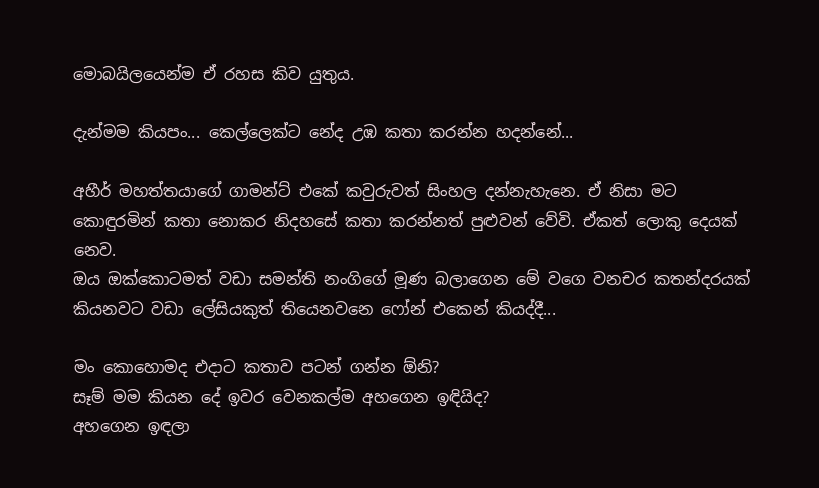මොබයිලයෙන්ම ඒ රහස කිව යුතුය.

දැන්මම කියපං... කෙල්ලෙක්ට නේද උඹ කතා කරන්න හදන්නේ...

අහීර් මහත්තයාගේ ගාමන්ට් එකේ කවුරුවත් සිංහල දන්නැහැනෙ. ඒ නිසා මට කොඳුරමින් කතා නොකර නිදහසේ කතා කරන්නත් පුළුවන් වේවි. ඒකත් ලොකු දෙයක් නෙව.
ඔය ඔක්කොටමත් වඩා සමන්ති නංගිගේ මූණ බලාගෙන මේ වගෙ වනචර කතන්දරයක් කියනවට වඩා ලේසියකුත් තියෙනවනෙ ෆෝන් එකෙන් කියද්දී...

මං කොහොමද එදාට කතාව පටන් ගන්න ඕනි?
සෑම් මම කියන දේ ඉවර වෙනකල්ම අහගෙන ඉඳියිද?
අහගෙන ඉඳලා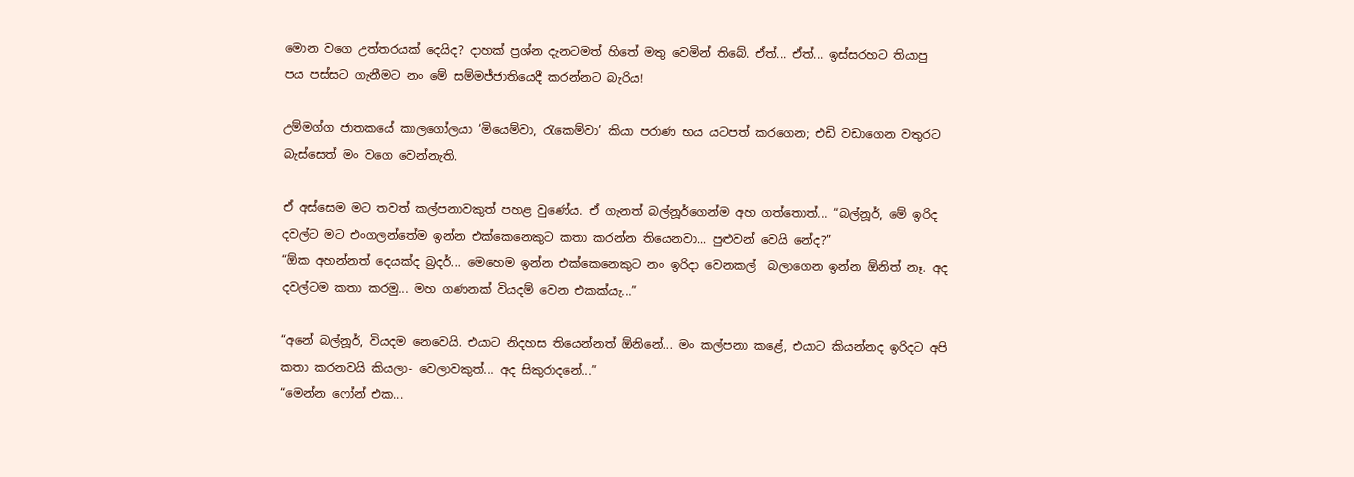මොන වගෙ උත්තරයක් දෙයිද? දාහක් ප්‍රශ්න දැනටමත් හිතේ මතු වෙමින් තිබේ. ඒත්... ඒත්... ඉස්සරහට තියාපු පය පස්සට ගැනීමට නං මේ සම්මජ්ජාතියෙදී කරන්නට බැරිය!

උම්මග්ග ජාතකයේ කාලගෝලයා ‘මියෙම්වා, රැකෙම්වා’ කියා පරාණ භය යටපත් කරගෙන; එඩි වඩාගෙන වතුරට බැස්සෙත් මං වගෙ වෙන්නැති.

ඒ අස්සෙම මට තවත් කල්පනාවකුත් පහළ වුණේය. ඒ ගැනත් බල්නූර්ගෙන්ම අහ ගත්තොත්... “බල්නූර්, මේ ඉරිද  දවල්ට මට එංගලන්තේම ඉන්න එක්කෙනෙකුට කතා කරන්න තියෙනවා... පුළුවන් වෙයි නේද?”
“ඕක අහන්නත් දෙයක්ද බ්‍රදර්... මෙහෙම ඉන්න එක්කෙනෙකුට නං ඉරිදා වෙනකල්  බලාගෙන ඉන්න ඕනිත් නෑ. අද දවල්ටම කතා කරමු... මහ ගණනක් වියදම් වෙන එකක්යැ...”

“අනේ බල්නූර්, වියදම නෙවෙයි. එයාට නිදහස තියෙන්නත් ඕනිනේ... මං කල්පනා කළේ, එයාට කියන්නද ඉරිදට අපි කතා කරනවයි කියලා- වෙලාවකුත්... අද සිකුරාදනේ...”
“මෙන්න ෆෝන් එක...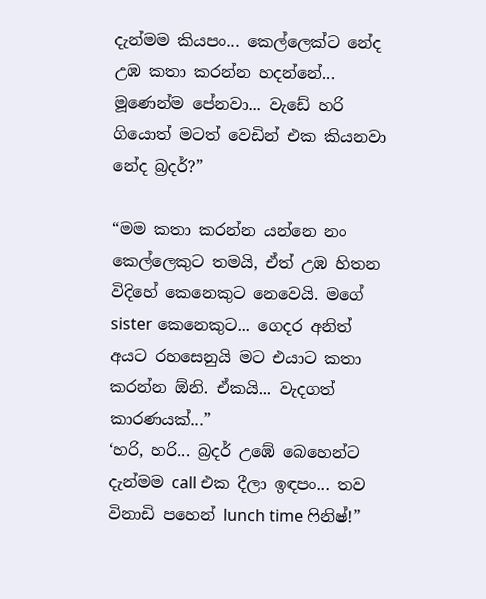දැන්මම කියපං... කෙල්ලෙක්ට නේද උඹ කතා කරන්න හදන්නේ... මූණෙන්ම පේනවා... වැඩේ හරි ගියොත් මටත් වෙඩින් එක කියනවා නේද බ්‍රදර්?”

“මම කතා කරන්න යන්නෙ නං කෙල්ලෙකුට තමයි, ඒත් උඹ හිතන විදිහේ කෙනෙකුට නෙවෙයි. මගේ sister කෙනෙකුට... ගෙදර අනිත් අයට රහසෙනුයි මට එයාට කතා කරන්න ඕනි. ඒකයි... වැදගත් කාරණයක්...”
‘හරි, හරි... බ්‍රදර් උඹේ බෙහෙන්ට දැන්මම call එක දීලා ඉඳපං... තව විනාඩි පහෙන් lunch time ෆිනිෂ්!”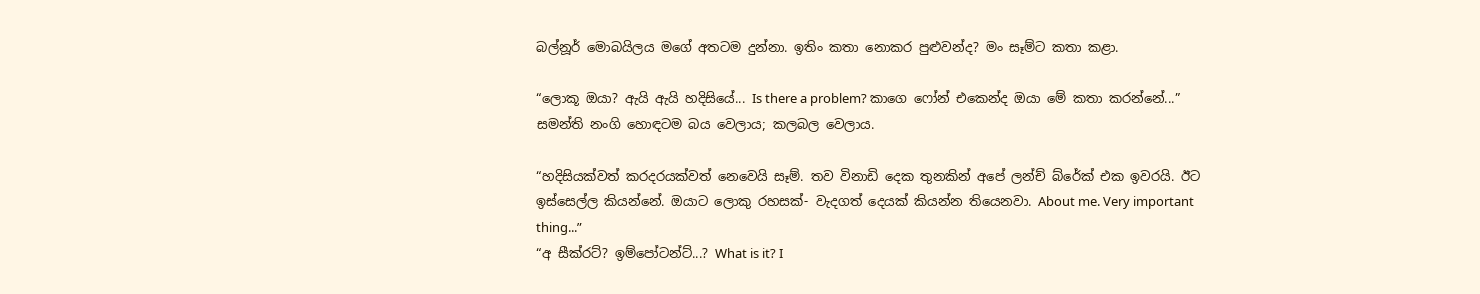බල්නූර් මොබයිලය මගේ අතටම දුන්නා. ඉතිං කතා නොකර පුළුවන්ද? මං සෑම්ට කතා කළා.

“ලොකූ ඔයා? ඇයි ඇයි හදිසියේ... Is there a problem? කාගෙ ෆෝන් එකෙන්ද ඔයා මේ කතා කරන්නේ...” සමන්ති නංගි හොඳටම බය වෙලාය; කලබල වෙලාය.

“හදිසියක්වත් කරදරයක්වත් නෙවෙයි සෑම්. තව විනාඩි දෙක තුනකින් අපේ ලන්ච් බ්රේක් එක ඉවරයි. ඊට ඉස්සෙල්ල කියන්නේ. ඔයාට ලොකු රහසක්- වැදගත් දෙයක් කියන්න තියෙනවා. About me. Very important thing...”
“අ සීක්රට්? ඉම්පෝටන්ට්...? What is it? I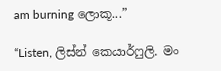am burning ලොකූ...”

“Listen, ලිස්න් කෙයාර්ෆුලි. මං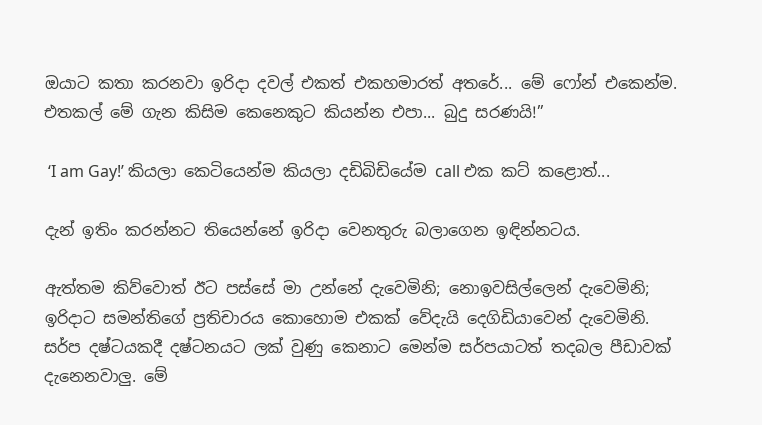ඔයාට කතා කරනවා ඉරිදා දවල් එකත් එකහමාරත් අතරේ... මේ ෆෝන් එකෙන්ම. එතකල් මේ ගැන කිසිම කෙනෙකුට කියන්න එපා... බුදු සරණයි!”

 ‘I am Gay!’ කියලා කෙටියෙන්ම කියලා දඩිබිඩියේම call එක කට් කළොත්...

දැන් ඉතිං කරන්නට තියෙන්නේ ඉරිදා වෙනතුරු බලාගෙන ඉඳින්නටය.

ඇත්තම කිව්වොත් ඊට පස්සේ මා උන්නේ දැවෙමිනි; නොඉවසිල්ලෙන් දැවෙමිනි; ඉරිදාට සමන්තිගේ ප්‍රතිචාරය කොහොම එකක් වේදැයි දෙගිඩියාවෙන් දැවෙමිනි.
සර්ප දෂ්ටයකදී දෂ්ටනයට ලක් වුණු කෙනාට මෙන්ම සර්පයාටත් තදබල පීඩාවක් දැනෙනවාලු. මේ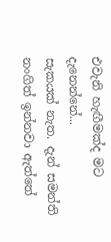එවැනි හැඟීමක්ද මට දැනෙන්නේ...
සැකයක් නැත. දැන් සමන්ති නංගිත් ඉන්නවා ඇත්තේ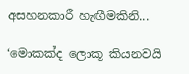අසහනකාරී හැඟීමකිනි...

‘මොකක්ද ලොකූ කියනවයි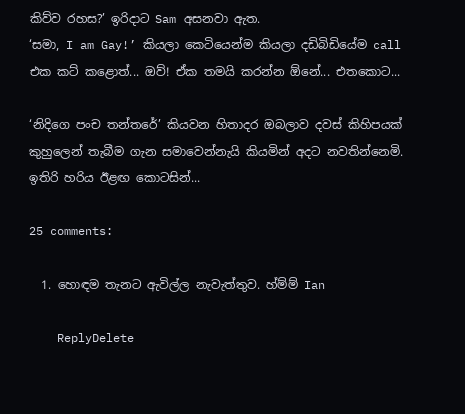කිව්ව රහස?’ ඉරිදාට Sam අසනවා ඇත.
‘සමා, I am Gay!’ කියලා කෙටියෙන්ම කියලා දඩිබිඩියේම call එක කට් කළොත්... ඔව්! ඒක තමයි කරන්න ඕනේ... එතකොට...

‘නිදිගෙ පංච තන්තරේ’ කියවන හිතාදර ඔබලාව දවස් කිහිපයක් කුහුලෙන් තැබීම ගැන සමාවෙන්නැයි කියමින් අදට නවතින්නෙමි. ඉතිරි හරිය ඊළඟ කොටසින්...

25 comments:

  1. හොඳම තැනට ඇවිල්ල නැවැත්තුව. හ්ම්ම් Ian

    ReplyDelete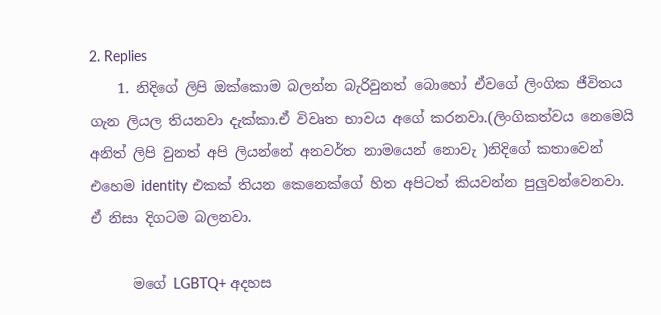2. Replies
    1. නිදිගේ ලිපි ඔක්කොම බලන්න බැරිවුනත් බොහෝ ඒවගේ ලිංගික ජීවිතය ගැන ලියල තියනවා දැක්කා.ඒ විවෘත භාවය අගේ කරනවා.(ලිංගිකත්වය නෙමෙයි අනිත් ලිපි වුනත් අපි ලියන්නේ අනවර්ත නාමයෙන් නොවැ )නිදිගේ කතාවෙන් එහෙම identity එකක් තියන කෙනෙක්ගේ හිත අපිටත් කියවන්න පුලුවන්වෙනවා. ඒ නිසා දිගටම බලනවා.

      මගේ LGBTQ+ අදහස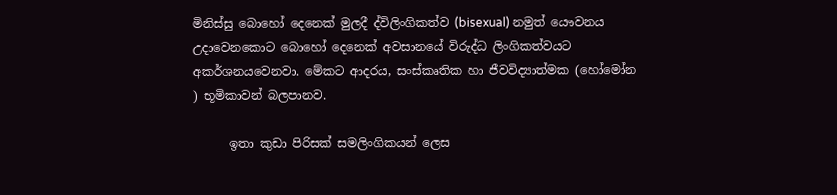මිනිස්සු බොහෝ දෙනෙක් මුලදී ද්විලිංගිකත්ව (bisexual) නමුත් යෞවනය උදාවෙනකොට බොහෝ දෙනෙක් අවසානයේ විරුද්ධ ලිංගිකත්වයට අකර්ශනයවෙනවා. මේකට ආදරය, සංස්කෘතික හා ජීවවිද්‍යාත්මක (හෝමෝන ) භූමිකාවන් බලපානව.

      ඉතා කුඩා පිරිසක් සමලිංගිකයන් ලෙස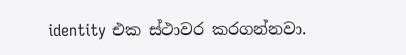identity එක ස්ථාවර කරගන්නවා.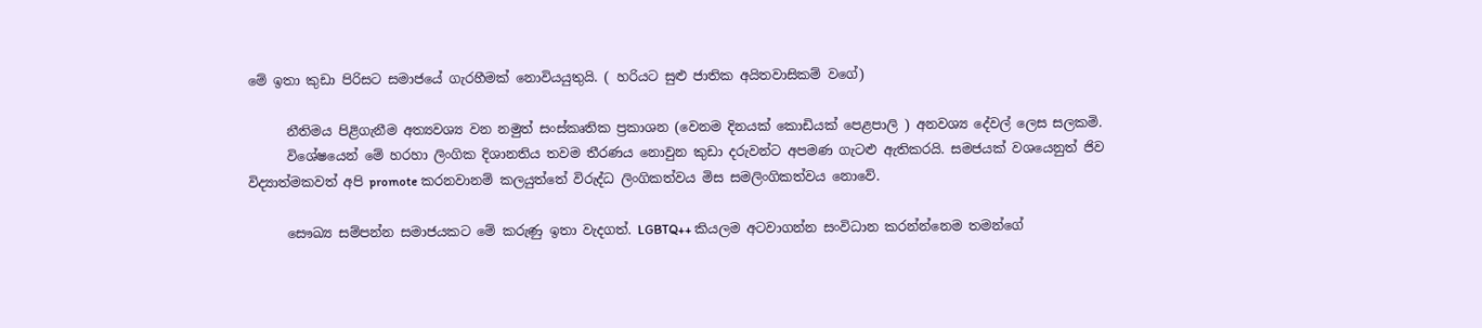මේ ඉතා කුඩා පිරිසට සමාජයේ ගැරහීමක් නොවියයුතුයි. ( හරියට සුළු ජාතික අයිතවාසිකම් වගේ)

      නීතිමය පිළිගැනීම අත්‍යවශ්‍ය වන නමුත් සංස්කෘතික ප්‍රකාශන (වෙනම දිනයක් කොඩියක් පෙළපාලි ) අනවශ්‍ය දේවල් ලෙස සලකමි.
      විශේෂයෙන් මේ හරහා ලිංගික දිශානතිය තවම තීරණය නොවුන කුඩා දරුවන්ට අපමණ ගැටළු ඇතිකරයි. සමජයක් වශයෙනුත් ජිව විද්‍යාත්මකවත් අපි promote කරනවානම් කලයුත්තේ විරුද්ධ ලිංගිකත්වය මිස සමලිංගිකත්වය නොවේ.

      සෞඛ්‍ය සම්පන්න සමාජයකට මේ කරුණු ඉතා වැදගත්. LGBTQ++ කියලම අටවාගන්න සංවිධාන කරන්න්නෙම තමන්ගේ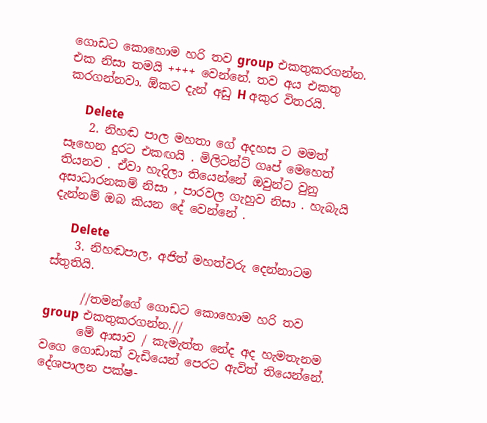ගොඩට කොහොම හරි තව group එකතුකරගන්න. එක නිසා තමයි ++++ වෙන්නේ. තව අය එකතු කරගන්නවා. ඕකට දැන් අඩු H අකුර විතරයි.

      Delete
    2. නිහඬ පාල මහතා ගේ අදහස ට මමත් සෑහෙන දුරට එකඟයි . මිලිටන්ට් ගෘප් මෙහෙත් තියනව . ඒවා හැදිලා තියෙන්නේ ඔවුන්ට වුනු අසාධාරනකම් නිසා , පාරවල ගැහුව නිසා . හැබැයි දැන්නම් ඔබ කියන දේ වෙන්නේ .

      Delete
    3. නිහඬපාල, අජිත් මහත්වරු දෙන්නාටම ස්තුතියි.

      //තමන්ගේ ගොඩට කොහොම හරි තව group එකතුකරගන්න.//
      මේ ආසාව / කැමැත්ත නේද අද හැමතැනම වගෙ ගොඩාක් වැඩියෙන් පෙරට ඇවිත් තියෙන්නේ. දේශපාලන පක්ෂ-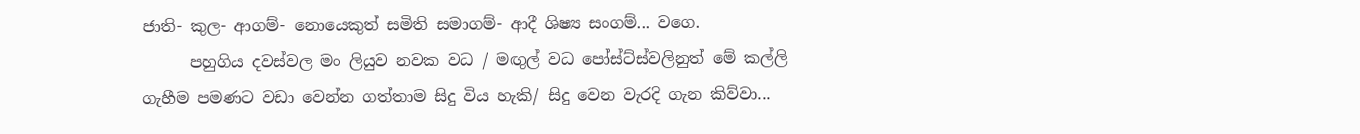ජාති- කුල- ආගම්- නොයෙකුත් සමිති සමාගම්- ආදී ශිෂ්‍ය සංගම්... වගෙ.
      පහුගිය දවස්වල මං ලියුව නවක වධ / මඟුල් වධ පෝස්ට්ස්වලිනුත් මේ කල්ලි ගැහීම පමණට වඩා වෙන්න ගත්තාම සිදු විය හැකි/ සිදු වෙන වැරදි ගැන කිව්වා...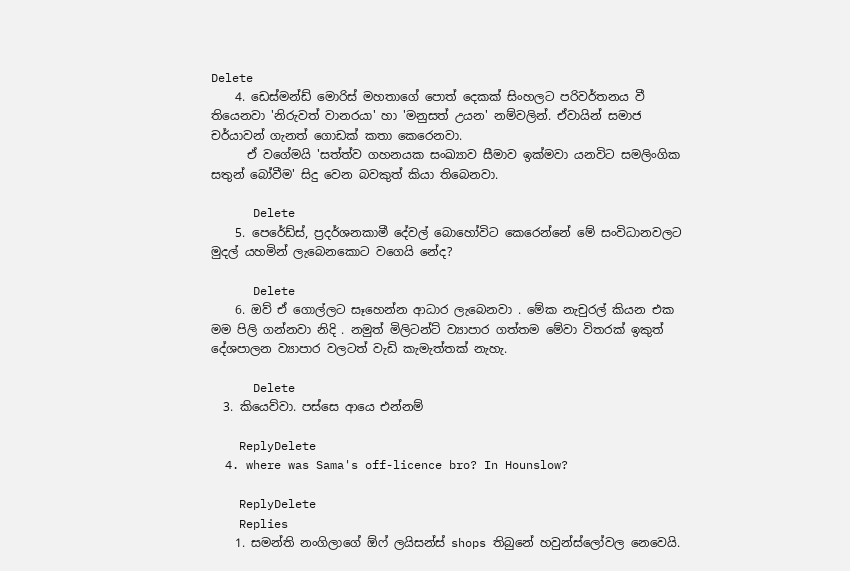Delete
    4. ඩෙස්මන්ඩ් මොරිස් මහතාගේ පොත් දෙකක් සිංහලට පරිවර්තනය වී තියෙනවා 'නිරුවත් වානරයා' හා 'මනුසත් උයන' නම්වලින්. ඒවායින් සමාජ චර්යාවන් ගැනත් ගොඩක් කතා කෙරෙනවා.
      ඒ වගේමයි 'සත්ත්ව ගහනයක සංඛ්‍යාව සීමාව ඉක්මවා යනවිට සමලිංගික සතුන් බෝවීම' සිදු වෙන බවකුත් කියා තිබෙනවා.

      Delete
    5. පෙරේඩ්ස්, ප්‍රදර්ශනකාමී දේවල් බොහෝවිට කෙරෙන්නේ මේ සංවිධානවලට මුදල් යහමින් ලැබෙනකොට වගෙයි නේද?

      Delete
    6. ඔව් ඒ ගොල්ලට සෑහෙන්න ආධාර ලැබෙනවා . මේක නැචුරල් කියන එක මම පිලි ගන්නවා නිදි . නමුත් මිලිටන්ට් ව්‍යාපාර ගත්තම මේවා විතරක් ඉකුත් දේශපාලන ව්‍යාපාර වලටත් වැඩි කැමැත්තක් නැහැ.

      Delete
  3. කියෙව්වා. පස්සෙ ආයෙ එන්නම්

    ReplyDelete
  4. where was Sama's off-licence bro? In Hounslow?

    ReplyDelete
    Replies
    1. සමන්ති නංගිලාගේ ඕෆ් ලයිසන්ස් shops තිබුනේ හවුන්ස්ලෝවල නෙවෙයි.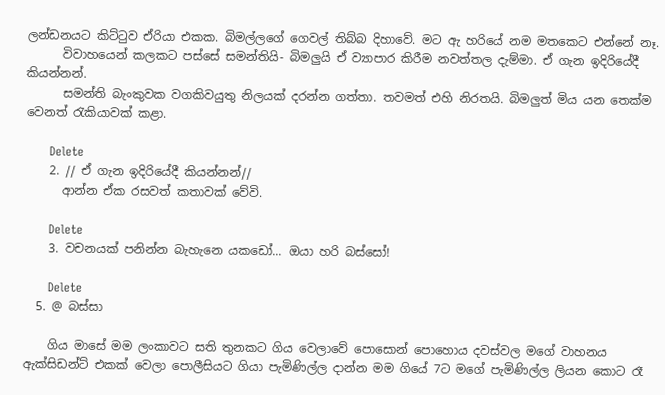ලන්ඩනයට කිට්ටුව ඒරියා එකක. බිමල්ලගේ ගෙවල් තිබ්බ දිහාවේ. මට ඇ හරියේ නම මතකෙට එන්නේ නෑ.
      විවාහයෙන් කලකට පස්සේ සමන්තියි- බිමලුයි ඒ ව්‍යාපාර කිරීම නවත්තල දැම්මා. ඒ ගැන ඉදිරියේදී කියන්නන්.
      සමන්ති බැංකුවක වගකිවයුතු නිලයක් දරන්න ගත්තා. තවමත් එහි නිරතයි. බිමලුත් මිය යන තෙක්ම වෙනත් රැකියාවක් කළා.

      Delete
    2. // ඒ ගැන ඉදිරියේදී කියන්නන්//
      ආන්න ඒක රසවත් කතාවක් වේවි.

      Delete
    3. වචනයක් පනින්න බැහැනෙ යකඩෝ... ඔයා හරි බස්සෝ!

      Delete
  5. @ බස්සා

    ගිය මාසේ මම ලංකාවට සති තුනකට ගිය වෙලාවේ පොසොන් පොහොය දවස්වල මගේ වාහනය ඇක්සිඩන්ට් එකක් වෙලා පොලීසියට ගියා පැමිණිල්ල දාන්න මම ගියේ 7ට මගේ පැමිණිල්ල ලියන කොට රෑ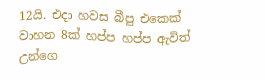12යි. එදා හවස බීපු එකෙක් වාහන 8ක් හප්ප හප්ප ඇවිත් උන්ගෙ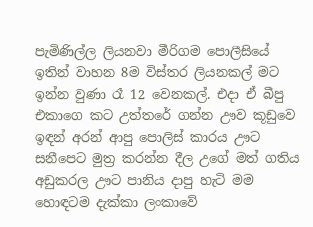පැමිණිල්ල ලියනවා මීරිගම පොලීසියේ ඉතින් වාහන 8ම විස්තර ලියනකල් මට ඉන්න වුණා රෑ 12 වෙනකල්. එදා ඒ බීපු එකාගෙ කට උත්තරේ ගන්න ඌව කූඩුවෙ ඉඳන් අරන් ආපු පොලිස් කාරය ඌට සනීපෙට මුත්‍ර කරන්න දීල උගේ මත් ගතිය අඩුකරල ඌට පානිය දාපු හැටි මම හොඳටම දැක්කා ලංකාවේ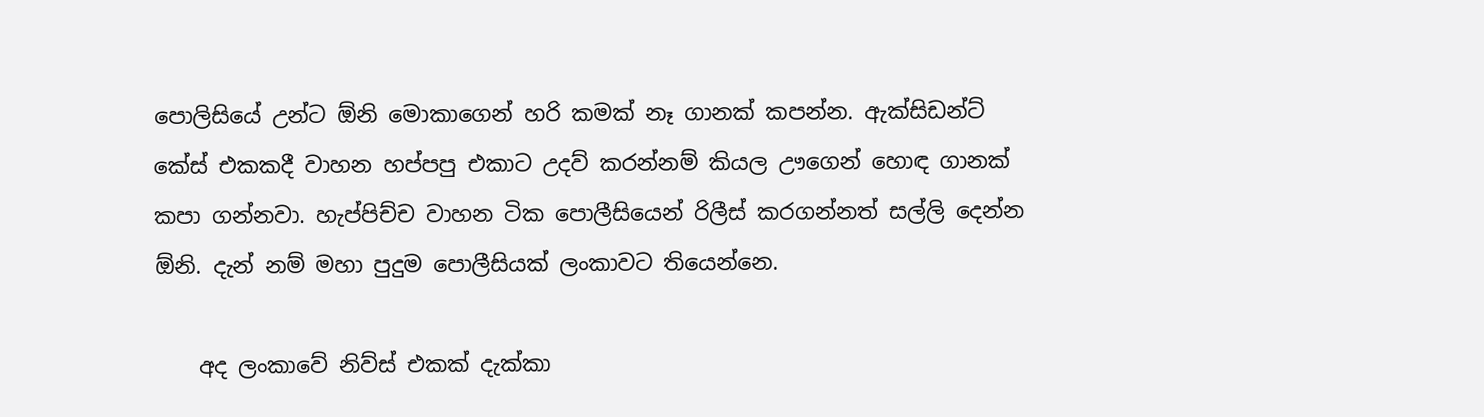පොලිසියේ උන්ට ඕනි මොකාගෙන් හරි කමක් නෑ ගානක් කපන්න. ඇක්සිඩන්ට් කේස් එකකදී වාහන හප්පපු එකාට උදව් කරන්නම් කියල ඌගෙන් හොඳ ගානක් කපා ගන්නවා. හැප්පිච්ච වාහන ටික පොලීසියෙන් රිලීස් කරගන්නත් සල්ලි දෙන්න ඕනි. දැන් නම් මහා පුදුම පොලීසියක් ලංකාවට තියෙන්නෙ.

    අද ලංකාවේ නිව්ස් එකක් දැක්කා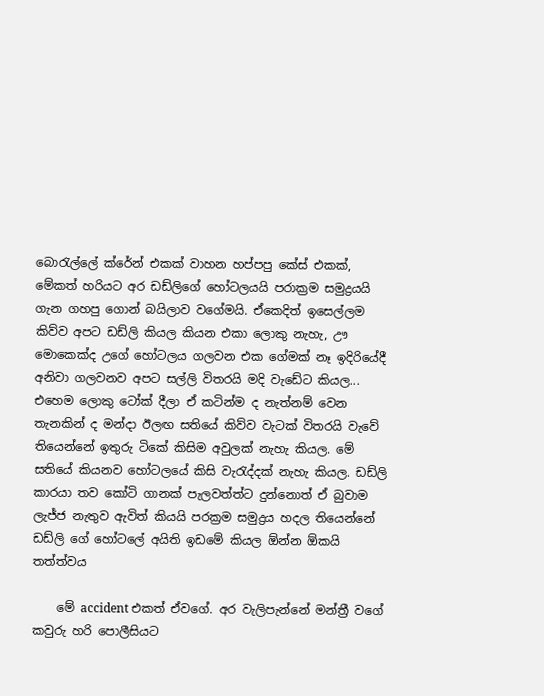බොරැල්ලේ ක්රේන් එකක් වාහන හප්පපු කේස් එකක්, මේකත් හරියට අර ඩඩ්ලිගේ හෝටලයයි පරාක්‍රම සමුද්‍රයයි ගැන ගහපු ගොන් බයිලාව වගේමයි. ඒකෙදිත් ඉසෙල්ලම කිව්ව අපට ඩඩ්ලි කියල කියන එකා ලොකු නැහැ, ඌ මොකෙක්ද උගේ හෝටලය ගලවන එක ගේමක් නෑ ඉදිරියේදී අනිවා ගලවනව අපට සල්ලි විතරයි මදි වැඩේට කියල... එහෙම ලොකු ටෝක් දීලා ඒ කටින්ම ද නැත්නම් වෙන තැනකින් ද මන්දා ඊලඟ සතියේ කිව්ව වැටක් විතරයි වැවේ තියෙන්නේ ඉතුරු ටිකේ කිසිම අවුලක් නැහැ කියල. මේ සතියේ කියනව හෝටලයේ කිසි වැරැද්දක් නැහැ කියල. ඩඩ්ලි කාරයා තව කෝටි ගානක් පැලවත්ත්ට දුන්නොත් ඒ බුවාම ලැජ්ජ නැතුව ඇවිත් කියයි පරක්‍රම සමුද්‍රය හදල තියෙන්නේ ඩඩ්ලි ගේ හෝටලේ අයිති ඉඩමේ කියල ඕන්න ඕකයි තත්ත්වය

    මේ accident එකත් ඒවගේ. අර වැලිපැන්නේ මන්ත්‍රී වගේ කවුරු හරි පොලීසියට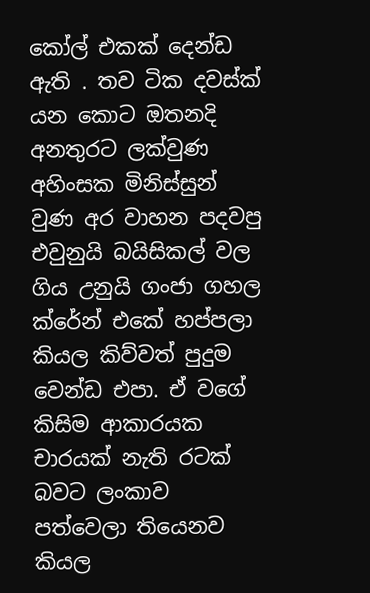කෝල් එකක් දෙන්ඩ ඇති . තව ටික දවස්ක් යන කොට ඔතනදි අනතුරට ලක්වුණ අහිංසක මිනිස්සුන් වුණ අර වාහන පදවපු එවුනුයි බයිසිකල් වල ගිය උනුයි ගංජා ගහල ක්රේන් එකේ හප්පලා කියල කිව්වත් පුදුම වෙන්ඩ එපා. ඒ වගේ කිසිම ආකාරයක චාරයක් නැති රටක් බවට ලංකාව පත්වෙලා තියෙනව කියල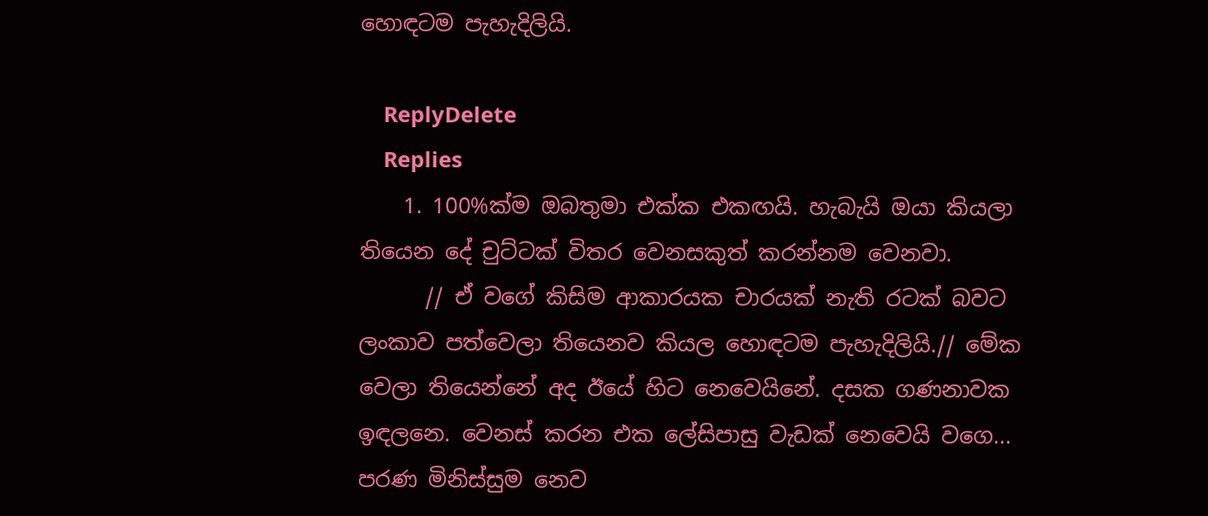හොඳටම පැහැදිලියි.

    ReplyDelete
    Replies
    1. 100%ක්ම ඔබතුමා එක්ක එකඟයි. හැබැයි ඔයා කියලා තියෙන දේ චුට්ටක් විතර වෙනසකුත් කරන්නම වෙනවා.
      // ඒ වගේ කිසිම ආකාරයක චාරයක් නැති රටක් බවට ලංකාව පත්වෙලා තියෙනව කියල හොඳටම පැහැදිලියි.// මේක වෙලා තියෙන්නේ අද ඊයේ හිට නෙවෙයිනේ. දසක ගණනාවක ඉඳලනෙ. වෙනස් කරන එක ලේසිපාසු වැඩක් නෙවෙයි වගෙ... පරණ මිනිස්සුම නෙව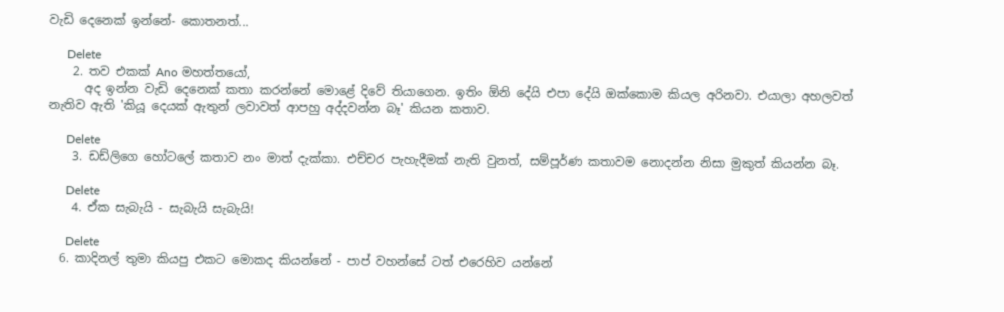වැඩි දෙනෙක් ඉන්නේ- කොතනත්...

      Delete
    2. තව එකක් Ano මහත්තයෝ,
      අද ඉන්න වැඩි දෙනෙක් කතා කරන්නේ මොළේ දිවේ තියාගෙන. ඉතිං ඕනි දේයි එපා දේයි ඔක්කොම කියල අරිනවා. එයාලා අහලවත් නැතිව ඇති 'කියූ දෙයක් ඇතුන් ලවාවත් ආපහු අද්දවන්න බෑ' කියන කතාව.

      Delete
    3. ඩඩ්ලිගෙ හෝටලේ කතාව නං මාත් දැක්කා. එච්චර පැහැදීමක් නැති වුනත්, සම්පූර්ණ කතාවම නොදන්න නිසා මුකුත් කියන්න බෑ.

      Delete
    4. ඒක සැබැයි - සැබැයි සැබැයි!

      Delete
  6. කාදිනල් තුමා කියපු එකට මොකද කියන්නේ - පාප් වහන්සේ ටත් එරෙහිව යන්නේ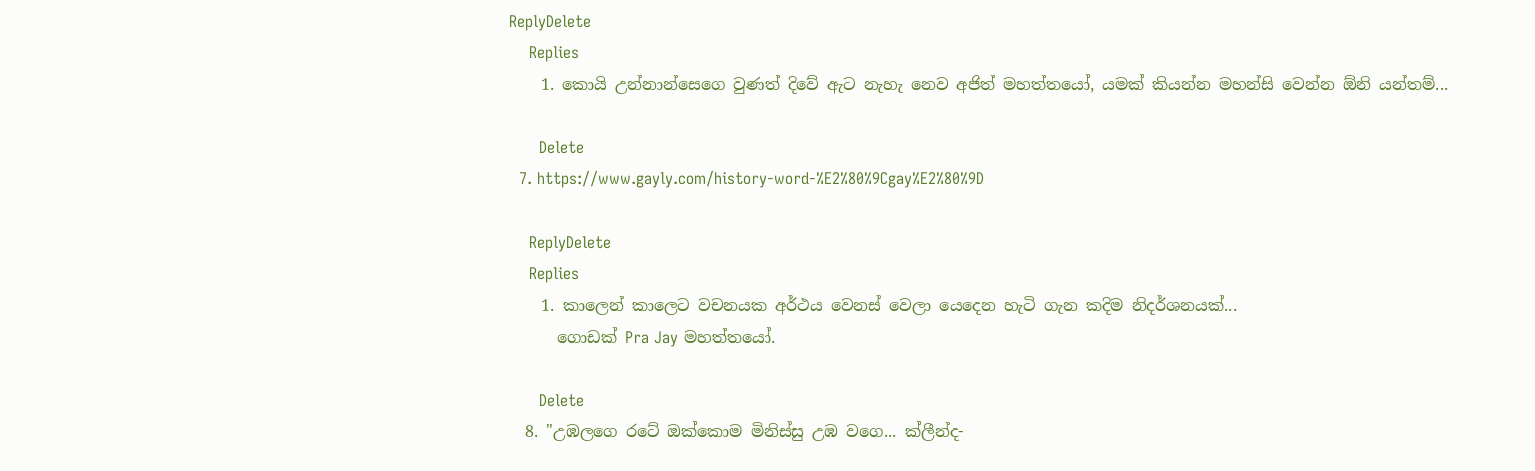ReplyDelete
    Replies
    1. කොයි උන්නාන්සෙගෙ වුණත් දිවේ ඇට නැහැ නෙව අජිත් මහත්තයෝ, යමක් කියන්න මහන්සි වෙන්න ඕනි යන්තම්...

      Delete
  7. https://www.gayly.com/history-word-%E2%80%9Cgay%E2%80%9D

    ReplyDelete
    Replies
    1. කාලෙන් කාලෙට වචනයක අර්ථය වෙනස් වෙලා යෙදෙන හැටි ගැන කදිම නිදර්ශනයක්...
      ගොඩක් Pra Jay මහත්තයෝ.

      Delete
  8. "උඹලගෙ රටේ ඔක්කොම මිනිස්සු උඹ වගෙ... ක්ලීන්ද-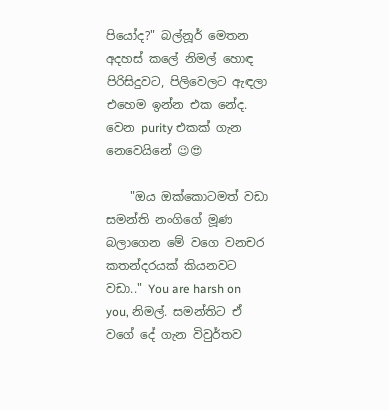පියෝද?" බල්නූර් මෙතන අදහස් කලේ නිමල් හොඳ පිරිසිදුවට, පිලිවෙලට ඇඳලා එහෙම ඉන්න එක නේද. වෙන purity එකක් ගැන නෙවෙයිනේ 😉😍

    "ඔය ඔක්කොටමත් වඩා සමන්ති නංගිගේ මූණ බලාගෙන මේ වගෙ වනචර කතන්දරයක් කියනවට වඩා.." You are harsh on you, නිමල්. සමන්තිට ඒ වගේ දේ ගැන විවුර්තව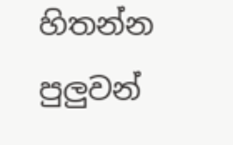හිතන්න පුලුවන්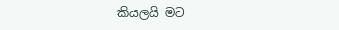කියලයි මට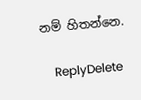නම් හිතන්නෙ.

    ReplyDelete